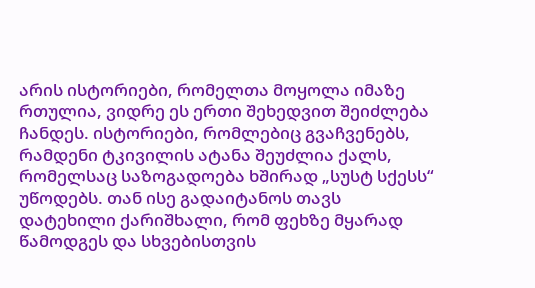არის ისტორიები, რომელთა მოყოლა იმაზე რთულია, ვიდრე ეს ერთი შეხედვით შეიძლება ჩანდეს. ისტორიები, რომლებიც გვაჩვენებს, რამდენი ტკივილის ატანა შეუძლია ქალს, რომელსაც საზოგადოება ხშირად „სუსტ სქესს“ უწოდებს. თან ისე გადაიტანოს თავს დატეხილი ქარიშხალი, რომ ფეხზე მყარად წამოდგეს და სხვებისთვის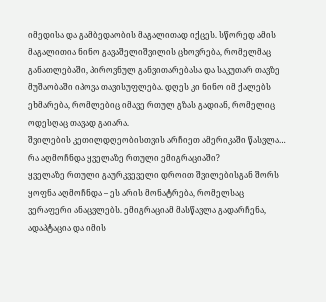იმედისა და გამბედაობის მაგალითად იქცეს. სწორედ ამის მაგალითია ნინო გავაშელიშვილის ცხოვრება, რომელმაც განათლებაში, პიროვნულ განვითარებასა და საკუთარ თავზე მუშაობაში იპოვა თავისუფლება. დღეს კი ნინო იმ ქალებს ეხმარება, რომლებიც იმავე რთულ გზას გადიან, რომელიც ოდესღაც თავად გაიარა.
შვილების კეთილდღეობისთვის არჩიეთ ამერიკაში წასვლა… რა აღმოჩნდა ყველაზე რთული ემიგრაციაში?
ყველაზე რთული გაურკვეველი დროით შვილებისგან შორს ყოფნა აღმოჩნდა – ეს არის მონატრება, რომელსაც ვერაფერი ანაცვლებს. ემიგრაციამ მასწავლა გადარჩენა, ადაპტაცია და იმის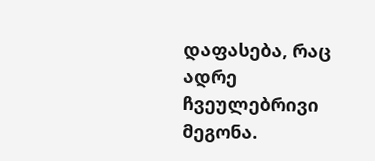დაფასება, რაც ადრე ჩვეულებრივი მეგონა.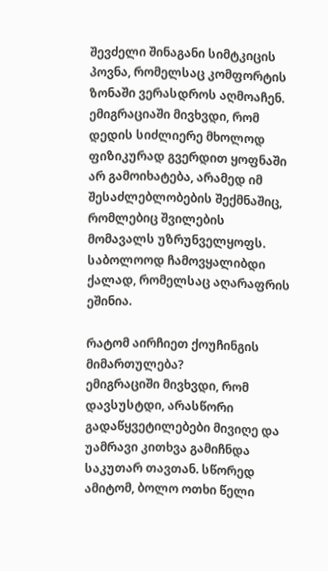შევძელი შინაგანი სიმტკიცის პოვნა, რომელსაც კომფორტის ზონაში ვერასდროს აღმოაჩენ.
ემიგრაციაში მივხვდი, რომ დედის სიძლიერე მხოლოდ ფიზიკურად გვერდით ყოფნაში არ გამოიხატება, არამედ იმ შესაძლებლობების შექმნაშიც, რომლებიც შვილების მომავალს უზრუნველყოფს. საბოლოოდ ჩამოვყალიბდი ქალად, რომელსაც აღარაფრის ეშინია.

რატომ აირჩიეთ ქოუჩინგის მიმართულება?
ემიგრაციში მივხვდი, რომ დავსუსტდი, არასწორი გადაწყვეტილებები მივიღე და უამრავი კითხვა გამიჩნდა საკუთარ თავთან. სწორედ ამიტომ, ბოლო ოთხი წელი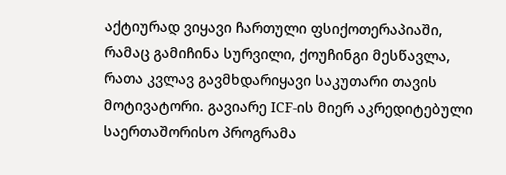აქტიურად ვიყავი ჩართული ფსიქოთერაპიაში, რამაც გამიჩინა სურვილი, ქოუჩინგი მესწავლა, რათა კვლავ გავმხდარიყავი საკუთარი თავის მოტივატორი. გავიარე ICF-ის მიერ აკრედიტებული საერთაშორისო პროგრამა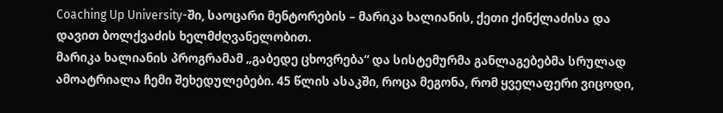Coaching Up University-ში, საოცარი მენტორების – მარიკა ხალიანის, ქეთი ქინქლაძისა და დავით ბოლქვაძის ხელმძღვანელობით.
მარიკა ხალიანის პროგრამამ „გაბედე ცხოვრება“ და სისტემურმა განლაგებებმა სრულად ამოატრიალა ჩემი შეხედულებები. 45 წლის ასაკში, როცა მეგონა, რომ ყველაფერი ვიცოდი,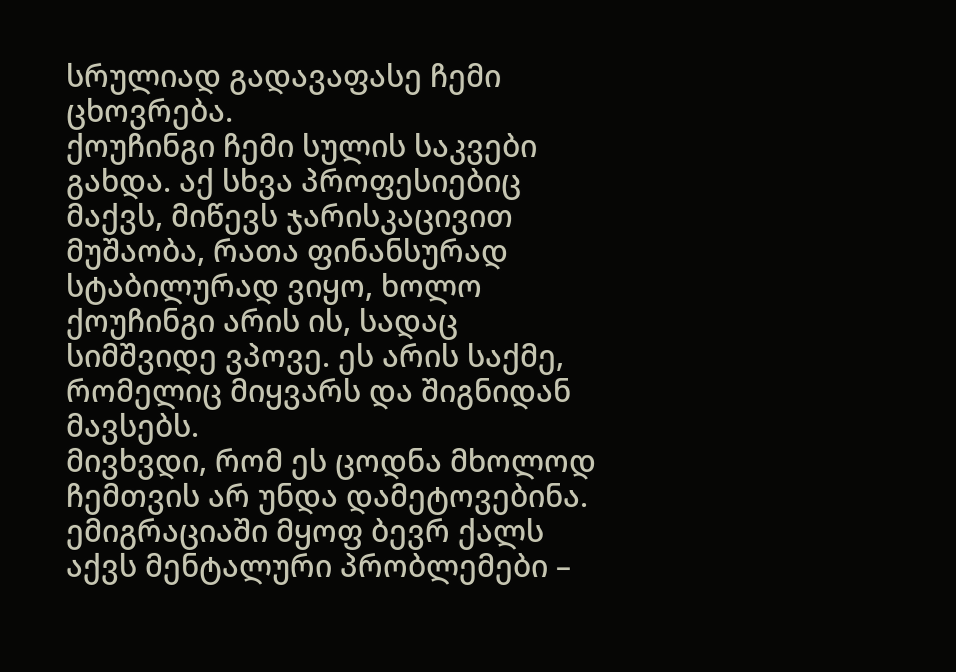სრულიად გადავაფასე ჩემი ცხოვრება.
ქოუჩინგი ჩემი სულის საკვები გახდა. აქ სხვა პროფესიებიც მაქვს, მიწევს ჯარისკაცივით მუშაობა, რათა ფინანსურად სტაბილურად ვიყო, ხოლო ქოუჩინგი არის ის, სადაც სიმშვიდე ვპოვე. ეს არის საქმე, რომელიც მიყვარს და შიგნიდან მავსებს.
მივხვდი, რომ ეს ცოდნა მხოლოდ ჩემთვის არ უნდა დამეტოვებინა. ემიგრაციაში მყოფ ბევრ ქალს აქვს მენტალური პრობლემები –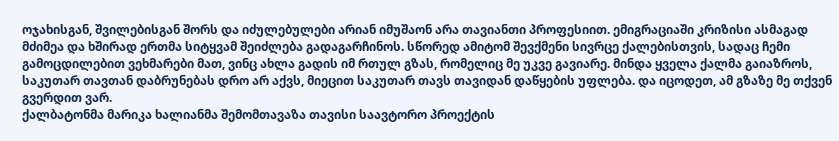ოჯახისგან, შვილებისგან შორს და იძულებულები არიან იმუშაონ არა თავიანთი პროფესიით. ემიგრაციაში კრიზისი ასმაგად მძიმეა და ხშირად ერთმა სიტყვამ შეიძლება გადაგარჩინოს. სწორედ ამიტომ შევქმენი სივრცე ქალებისთვის, სადაც ჩემი გამოცდილებით ვეხმარები მათ, ვინც ახლა გადის იმ რთულ გზას, რომელიც მე უკვე გავიარე. მინდა ყველა ქალმა გაიაზროს, საკუთარ თავთან დაბრუნებას დრო არ აქვს, მიეცით საკუთარ თავს თავიდან დაწყების უფლება. და იცოდეთ, ამ გზაზე მე თქვენ გვერდით ვარ.
ქალბატონმა მარიკა ხალიანმა შემომთავაზა თავისი საავტორო პროექტის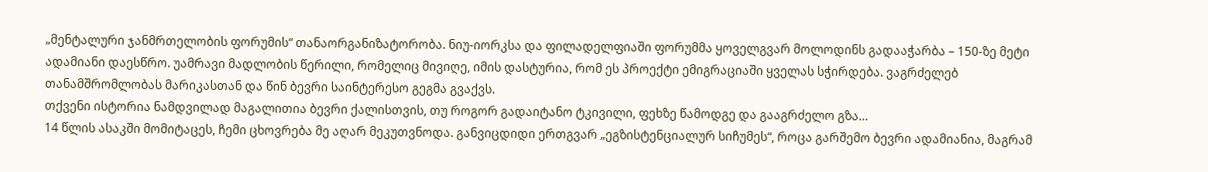„მენტალური ჯანმრთელობის ფორუმის“ თანაორგანიზატორობა. ნიუ-იორკსა და ფილადელფიაში ფორუმმა ყოველგვარ მოლოდინს გადააჭარბა – 150-ზე მეტი ადამიანი დაესწრო. უამრავი მადლობის წერილი, რომელიც მივიღე, იმის დასტურია, რომ ეს პროექტი ემიგრაციაში ყველას სჭირდება. ვაგრძელებ თანამშრომლობას მარიკასთან და წინ ბევრი საინტერესო გეგმა გვაქვს.
თქვენი ისტორია ნამდვილად მაგალითია ბევრი ქალისთვის, თუ როგორ გადაიტანო ტკივილი, ფეხზე წამოდგე და გააგრძელო გზა…
14 წლის ასაკში მომიტაცეს, ჩემი ცხოვრება მე აღარ მეკუთვნოდა. განვიცდიდი ერთგვარ „ეგზისტენციალურ სიჩუმეს“, როცა გარშემო ბევრი ადამიანია, მაგრამ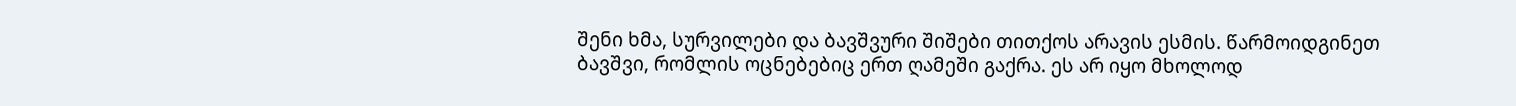შენი ხმა, სურვილები და ბავშვური შიშები თითქოს არავის ესმის. წარმოიდგინეთ ბავშვი, რომლის ოცნებებიც ერთ ღამეში გაქრა. ეს არ იყო მხოლოდ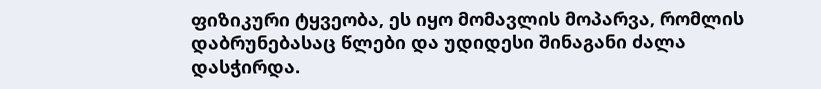ფიზიკური ტყვეობა, ეს იყო მომავლის მოპარვა, რომლის დაბრუნებასაც წლები და უდიდესი შინაგანი ძალა დასჭირდა.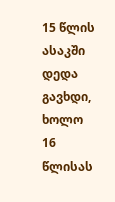15 წლის ასაკში დედა გავხდი, ხოლო 16 წლისას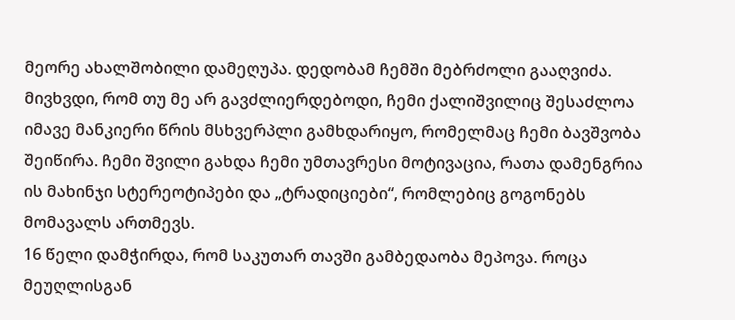მეორე ახალშობილი დამეღუპა. დედობამ ჩემში მებრძოლი გააღვიძა. მივხვდი, რომ თუ მე არ გავძლიერდებოდი, ჩემი ქალიშვილიც შესაძლოა იმავე მანკიერი წრის მსხვერპლი გამხდარიყო, რომელმაც ჩემი ბავშვობა შეიწირა. ჩემი შვილი გახდა ჩემი უმთავრესი მოტივაცია, რათა დამენგრია ის მახინჯი სტერეოტიპები და „ტრადიციები“, რომლებიც გოგონებს მომავალს ართმევს.
16 წელი დამჭირდა, რომ საკუთარ თავში გამბედაობა მეპოვა. როცა მეუღლისგან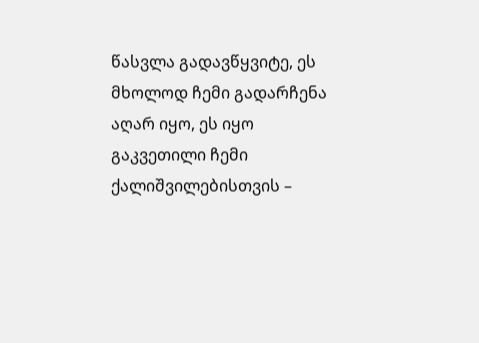წასვლა გადავწყვიტე, ეს მხოლოდ ჩემი გადარჩენა აღარ იყო, ეს იყო გაკვეთილი ჩემი ქალიშვილებისთვის –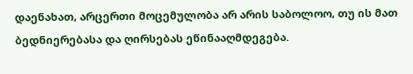დაენახათ, არცერთი მოცემულობა არ არის საბოლოო, თუ ის მათ ბედნიერებასა და ღირსებას ეწინააღმდეგება.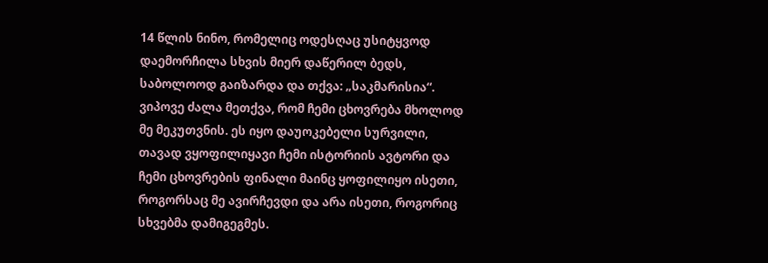14 წლის ნინო, რომელიც ოდესღაც უსიტყვოდ დაემორჩილა სხვის მიერ დაწერილ ბედს, საბოლოოდ გაიზარდა და თქვა: „საკმარისია“. ვიპოვე ძალა მეთქვა, რომ ჩემი ცხოვრება მხოლოდ მე მეკუთვნის. ეს იყო დაუოკებელი სურვილი, თავად ვყოფილიყავი ჩემი ისტორიის ავტორი და ჩემი ცხოვრების ფინალი მაინც ყოფილიყო ისეთი, როგორსაც მე ავირჩევდი და არა ისეთი, როგორიც სხვებმა დამიგეგმეს.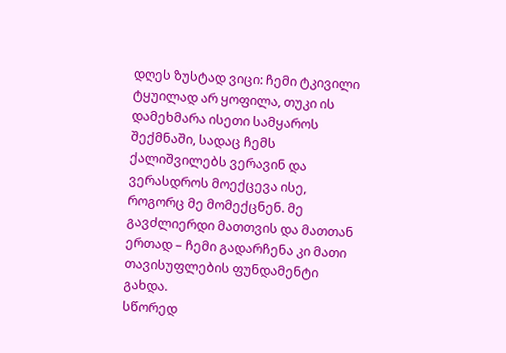დღეს ზუსტად ვიცი: ჩემი ტკივილი ტყუილად არ ყოფილა, თუკი ის დამეხმარა ისეთი სამყაროს შექმნაში, სადაც ჩემს ქალიშვილებს ვერავინ და ვერასდროს მოექცევა ისე, როგორც მე მომექცნენ. მე გავძლიერდი მათთვის და მათთან ერთად – ჩემი გადარჩენა კი მათი თავისუფლების ფუნდამენტი გახდა.
სწორედ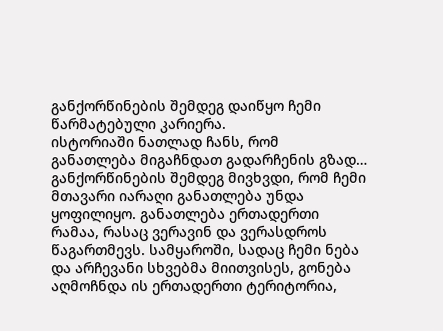განქორწინების შემდეგ დაიწყო ჩემი წარმატებული კარიერა.
ისტორიაში ნათლად ჩანს, რომ განათლება მიგაჩნდათ გადარჩენის გზად…
განქორწინების შემდეგ მივხვდი, რომ ჩემი მთავარი იარაღი განათლება უნდა ყოფილიყო. განათლება ერთადერთი რამაა, რასაც ვერავინ და ვერასდროს წაგართმევს. სამყაროში, სადაც ჩემი ნება და არჩევანი სხვებმა მიითვისეს, გონება აღმოჩნდა ის ერთადერთი ტერიტორია,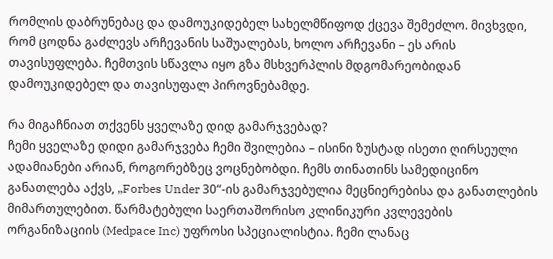რომლის დაბრუნებაც და დამოუკიდებელ სახელმწიფოდ ქცევა შემეძლო. მივხვდი, რომ ცოდნა გაძლევს არჩევანის საშუალებას, ხოლო არჩევანი – ეს არის თავისუფლება. ჩემთვის სწავლა იყო გზა მსხვერპლის მდგომარეობიდან დამოუკიდებელ და თავისუფალ პიროვნებამდე.

რა მიგაჩნიათ თქვენს ყველაზე დიდ გამარჯვებად?
ჩემი ყველაზე დიდი გამარჯვება ჩემი შვილებია – ისინი ზუსტად ისეთი ღირსეული ადამიანები არიან, როგორებზეც ვოცნებობდი. ჩემს თინათინს სამედიცინო განათლება აქვს, „Forbes Under 30“-ის გამარჯვებულია მეცნიერებისა და განათლების მიმართულებით. წარმატებული საერთაშორისო კლინიკური კვლევების ორგანიზაციის (Medpace Inc) უფროსი სპეციალისტია. ჩემი ლანაც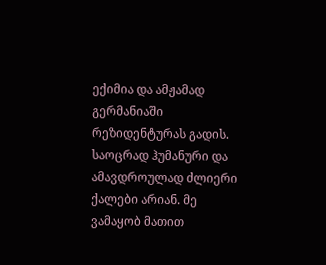ექიმია და ამჟამად გერმანიაში რეზიდენტურას გადის. საოცრად ჰუმანური და ამავდროულად ძლიერი ქალები არიან. მე ვამაყობ მათით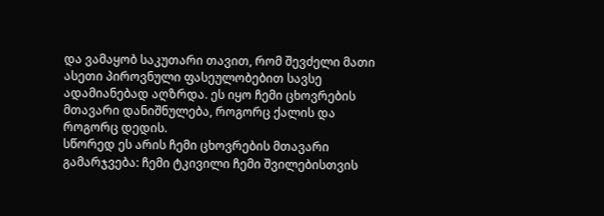და ვამაყობ საკუთარი თავით, რომ შევძელი მათი ასეთი პიროვნული ფასეულობებით სავსე ადამიანებად აღზრდა. ეს იყო ჩემი ცხოვრების მთავარი დანიშნულება, როგორც ქალის და როგორც დედის.
სწორედ ეს არის ჩემი ცხოვრების მთავარი გამარჯვება: ჩემი ტკივილი ჩემი შვილებისთვის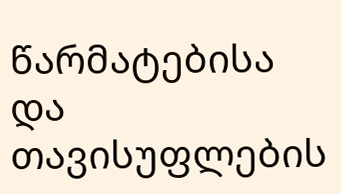წარმატებისა და თავისუფლების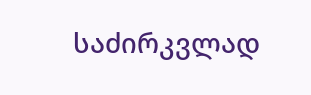საძირკვლად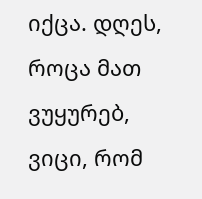იქცა. დღეს, როცა მათ ვუყურებ, ვიცი, რომ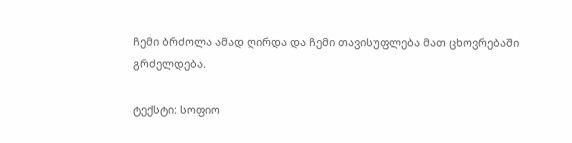ჩემი ბრძოლა ამად ღირდა და ჩემი თავისუფლება მათ ცხოვრებაში გრძელდება.

ტექსტი: სოფიო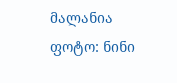მალანია
ფოტო: ნინი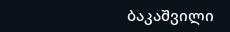ბაკაშვილი